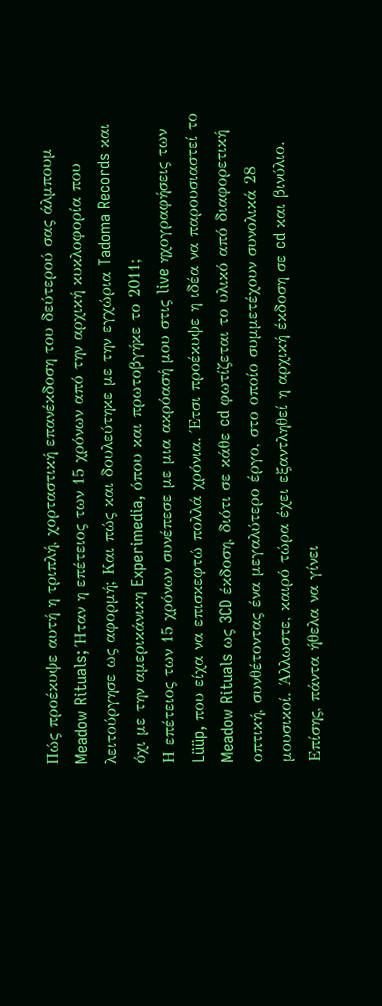Πώς προέκυψε αυτή η τριπλή, χορταστική επανέκδοση του δεύτερού σας άλμπουμ Meadow Rituals; Ήταν η επέτειος των 15 χρόνων από την αρχική κυκλοφορία που λειτούργησε ως αφορμή; Και πώς και δουλεύτηκε με την εγχώρια Tadoma Records και όχι με την αμερικάνικη Experimedia, όπου και πρωτοβγήκε το 2011;
Η επέτειος των 15 χρόνων συνέπεσε με μια ακρόασή μου στις live ηχογραφήσεις των Lüüp, που είχα να επισκεφτώ πολλά χρόνια. Έτσι προέκυψε η ιδέα να παρουσιαστεί το Meadow Rituals ως 3CD έκδοση, διότι σε κάθε cd φωτίζεται το υλικό από διαφορετική οπτική, συνθέτοντας ένα μεγαλύτερο έργο, στο οποίο συμμετέχουν συνολικά 28 μουσικοί. Άλλωστε, καιρό τώρα έχει εξαντληθεί η αρχική έκδοση σε cd και βινύλιο. Επίσης, πάντα ήθελα να γίνει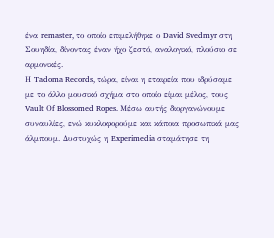ένα remaster, το οποίο επιμελήθηκε ο David Svedmyr στη Σουηδία, δίνοντας έναν ήχο ζεστό, αναλογικό, πλούσιο σε αρμονικές.
Η Tadoma Records, τώρα, είναι η εταιρεία που ιδρύσαμε με το άλλο μουσικό σχήμα στο οποίο είμαι μέλος, τους Vault Οf Blossomed Ropes. Μέσω αυτής διοργανώνουμε συναυλίες, ενώ κυκλοφορούμε και κάποια προσωπικά μας άλμπουμ. Δυστυχώς η Experimedia σταμάτησε τη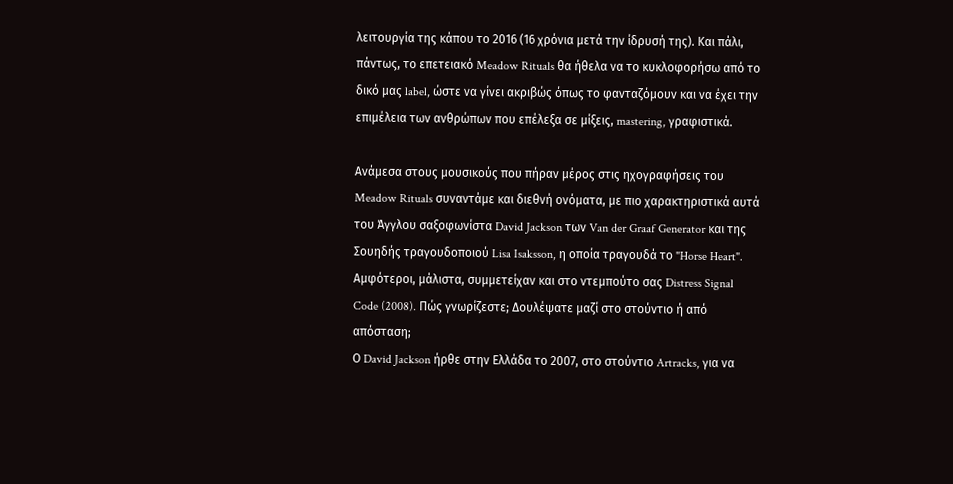λειτουργία της κάπου το 2016 (16 χρόνια μετά την ίδρυσή της). Και πάλι, πάντως, το επετειακό Meadow Rituals θα ήθελα να το κυκλοφορήσω από το δικό μας label, ώστε να γίνει ακριβώς όπως το φανταζόμουν και να έχει την επιμέλεια των ανθρώπων που επέλεξα σε μίξεις, mastering, γραφιστικά.

Ανάμεσα στους μουσικούς που πήραν μέρος στις ηχογραφήσεις του Meadow Rituals συναντάμε και διεθνή ονόματα, με πιο χαρακτηριστικά αυτά του Άγγλου σαξοφωνίστα David Jackson των Van der Graaf Generator και της Σουηδής τραγουδοποιού Lisa Isaksson, η οποία τραγουδά το "Horse Heart". Αμφότεροι, μάλιστα, συμμετείχαν και στο ντεμπούτο σας Distress Signal Code (2008). Πώς γνωρίζεστε; Δουλέψατε μαζί στο στούντιο ή από απόσταση;
Ο David Jackson ήρθε στην Ελλάδα το 2007, στο στούντιο Artracks, για να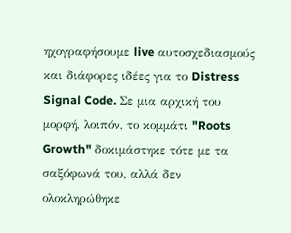ηχογραφήσουμε live αυτοσχεδιασμούς και διάφορες ιδέες για το Distress Signal Code. Σε μια αρχική του μορφή, λοιπόν, το κομμάτι "Roots Growth" δοκιμάστηκε τότε με τα σαξόφωνά του, αλλά δεν ολοκληρώθηκε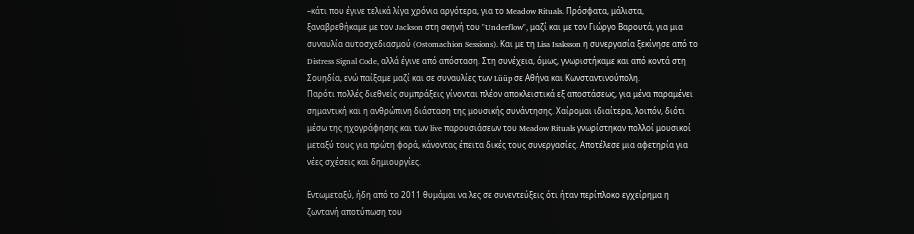–κάτι που έγινε τελικά λίγα χρόνια αργότερα, για το Meadow Rituals. Πρόσφατα, μάλιστα, ξαναβρεθήκαμε με τον Jackson στη σκηνή του "Underflow", μαζί και με τον Γιώργο Βαρουτά, για μια συναυλία αυτοσχεδιασμού (Ostomachion Sessions). Και με τη Lisa Isaksson η συνεργασία ξεκίνησε από το Distress Signal Code, αλλά έγινε από απόσταση. Στη συνέχεια, όμως, γνωριστήκαμε και από κοντά στη Σουηδία, ενώ παίξαμε μαζί και σε συναυλίες των Lüüp σε Αθήνα και Κωνσταντινούπολη.
Παρότι πολλές διεθνείς συμπράξεις γίνονται πλέον αποκλειστικά εξ αποστάσεως, για μένα παραμένει σημαντική και η ανθρώπινη διάσταση της μουσικής συνάντησης. Χαίρομαι ιδιαίτερα, λοιπόν, διότι μέσω της ηχογράφησης και των live παρουσιάσεων του Meadow Rituals γνωρίστηκαν πολλοί μουσικοί μεταξύ τους για πρώτη φορά, κάνοντας έπειτα δικές τους συνεργασίες. Αποτέλεσε μια αφετηρία για νέες σχέσεις και δημιουργίες.

Εντωμεταξύ, ήδη από το 2011 θυμάμαι να λες σε συνεντεύξεις ότι ήταν περίπλοκο εγχείρημα η ζωντανή αποτύπωση του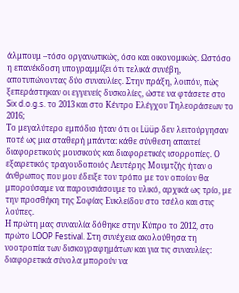άλμπουμ –τόσο οργανωτικώς, όσο και οικονομικώς. Ωστόσο η επανέκδοση υπογραμμίζει ότι τελικά συνέβη, αποτυπώνοντας δύο συναυλίες. Στην πράξη, λοιπόν, πώς ξεπεράστηκαν οι εγγενείς δυσκολίες, ώστε να φτάσετε στο Six d.o.g.s. το 2013 και στο Κέντρο Ελέγχου Τηλεοράσεων το 2016;
Το μεγαλύτερο εμπόδιο ήταν ότι οι Lüüp δεν λειτούργησαν ποτέ ως μια σταθερή μπάντα: κάθε σύνθεση απαιτεί διαφορετικούς μουσικούς και διαφορετικές ισορροπίες. Ο εξαιρετικός τραγουδοποιός Λευτέρης Μουμτζής ήταν ο άνθρωπος που μου έδειξε τον τρόπο με τον οποίον θα μπορούσαμε να παρουσιάσουμε το υλικό, αρχικά ως τρίο, με την προσθήκη της Σοφίας Ευκλείδου στο τσέλο και στις λούπες.
Η πρώτη μας συναυλία δόθηκε στην Κύπρο το 2012, στο πρώτο LOOP Festival. Στη συνέχεια ακολούθησα τη νοοτροπία των δισκογραφημάτων και για τις συναυλίες: διαφορετικά σύνολα μπορούν να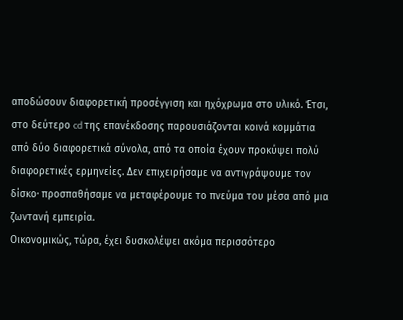αποδώσουν διαφορετική προσέγγιση και ηχόχρωμα στο υλικό. Έτσι, στο δεύτερο cd της επανέκδοσης παρουσιάζονται κοινά κομμάτια από δύο διαφορετικά σύνολα, από τα οποία έχουν προκύψει πολύ διαφορετικές ερμηνείες. Δεν επιχειρήσαμε να αντιγράψουμε τον δίσκο· προσπαθήσαμε να μεταφέρουμε το πνεύμα του μέσα από μια ζωντανή εμπειρία.
Οικονομικώς, τώρα, έχει δυσκολέψει ακόμα περισσότερο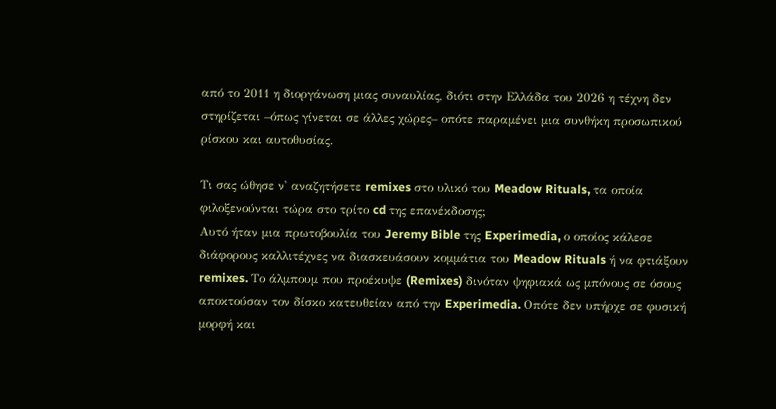από το 2011 η διοργάνωση μιας συναυλίας, διότι στην Ελλάδα του 2026 η τέχνη δεν στηρίζεται –όπως γίνεται σε άλλες χώρες– οπότε παραμένει μια συνθήκη προσωπικού ρίσκου και αυτοθυσίας.

Τι σας ώθησε ν' αναζητήσετε remixes στο υλικό του Meadow Rituals, τα οποία φιλοξενούνται τώρα στο τρίτο cd της επανέκδοσης;
Αυτό ήταν μια πρωτοβουλία του Jeremy Bible της Experimedia, ο οποίος κάλεσε διάφορους καλλιτέχνες να διασκευάσουν κομμάτια του Meadow Rituals ή να φτιάξουν remixes. Το άλμπουμ που προέκυψε (Remixes) δινόταν ψηφιακά ως μπόνους σε όσους αποκτούσαν τον δίσκο κατευθείαν από την Experimedia. Οπότε δεν υπήρχε σε φυσική μορφή και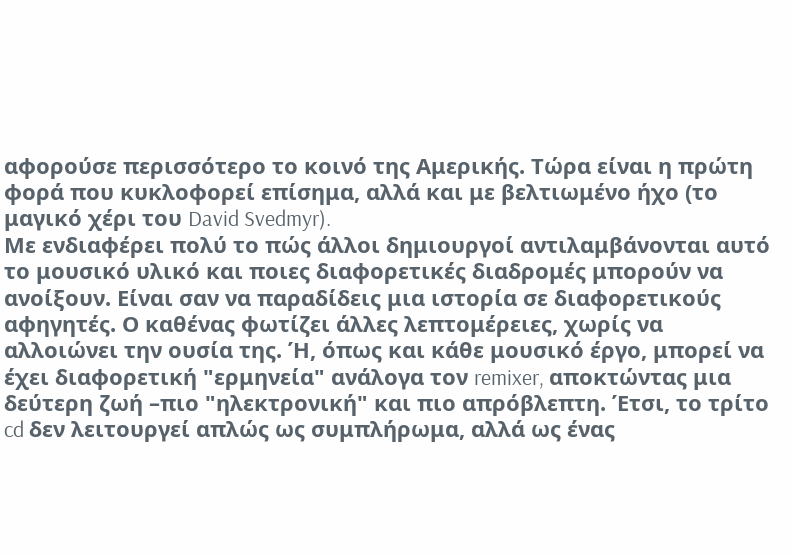αφορούσε περισσότερο το κοινό της Αμερικής. Τώρα είναι η πρώτη φορά που κυκλοφορεί επίσημα, αλλά και με βελτιωμένο ήχο (το μαγικό χέρι του David Svedmyr).
Με ενδιαφέρει πολύ το πώς άλλοι δημιουργοί αντιλαμβάνονται αυτό το μουσικό υλικό και ποιες διαφορετικές διαδρομές μπορούν να ανοίξουν. Είναι σαν να παραδίδεις μια ιστορία σε διαφορετικούς αφηγητές. Ο καθένας φωτίζει άλλες λεπτομέρειες, χωρίς να αλλοιώνει την ουσία της. Ή, όπως και κάθε μουσικό έργο, μπορεί να έχει διαφορετική "ερμηνεία" ανάλογα τον remixer, αποκτώντας μια δεύτερη ζωή –πιο "ηλεκτρονική" και πιο απρόβλεπτη. Έτσι, το τρίτο cd δεν λειτουργεί απλώς ως συμπλήρωμα, αλλά ως ένας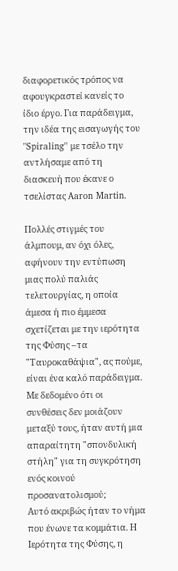διαφορετικός τρόπος να αφουγκραστεί κανείς το ίδιο έργο. Για παράδειγμα, την ιδέα της εισαγωγής του "Spiraling" με τσέλο την αντλήσαμε από τη διασκευή που έκανε ο τσελίστας Aaron Martin.

Πολλές στιγμές του άλμπουμ, αν όχι όλες, αφήνουν την εντύπωση μιας πολύ παλιάς τελετουργίας, η οποία άμεσα ή πιο έμμεσα σχετίζεται με την ιερότητα της Φύσης –τα "Ταυροκαθάψια", ας πούμε, είναι ένα καλό παράδειγμα. Με δεδομένο ότι οι συνθέσεις δεν μοιάζουν μεταξύ τους, ήταν αυτή μια απαραίτητη "σπονδυλική στήλη" για τη συγκρότηση ενός κοινού προσανατολισμού;
Αυτό ακριβώς ήταν το νήμα που ένωνε τα κομμάτια. Η Ιερότητα της Φύσης, η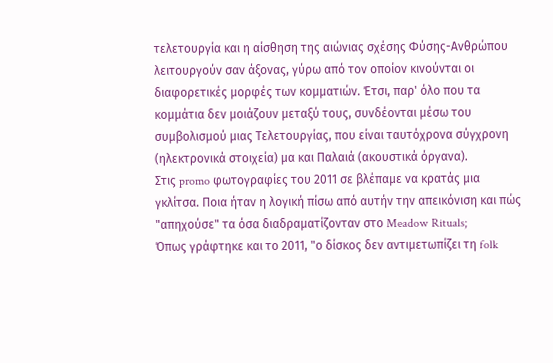τελετουργία και η αίσθηση της αιώνιας σχέσης Φύσης-Ανθρώπου λειτουργούν σαν άξονας, γύρω από τον οποίον κινούνται οι διαφορετικές μορφές των κομματιών. Έτσι, παρ' όλο που τα κομμάτια δεν μοιάζουν μεταξύ τους, συνδέονται μέσω του συμβολισμού μιας Τελετουργίας, που είναι ταυτόχρονα σύγχρονη (ηλεκτρονικά στοιχεία) μα και Παλαιά (ακουστικά όργανα).
Στις promo φωτογραφίες του 2011 σε βλέπαμε να κρατάς μια γκλίτσα. Ποια ήταν η λογική πίσω από αυτήν την απεικόνιση και πώς "απηχούσε" τα όσα διαδραματίζονταν στο Meadow Rituals;
Όπως γράφτηκε και το 2011, "ο δίσκος δεν αντιμετωπίζει τη folk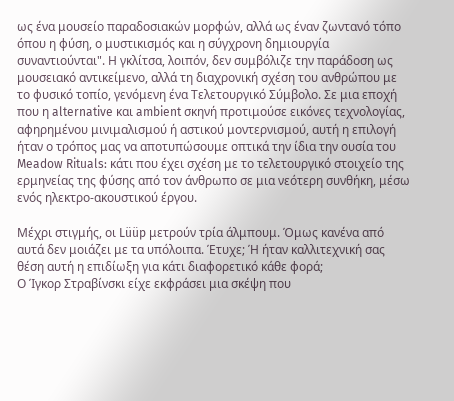ως ένα μουσείο παραδοσιακών μορφών, αλλά ως έναν ζωντανό τόπο όπου η φύση, ο μυστικισμός και η σύγχρονη δημιουργία συναντιούνται". Η γκλίτσα, λοιπόν, δεν συμβόλιζε την παράδοση ως μουσειακό αντικείμενο, αλλά τη διαχρονική σχέση του ανθρώπου με το φυσικό τοπίο, γενόμενη ένα Τελετουργικό Σύμβολο. Σε μια εποχή που η alternative και ambient σκηνή προτιμούσε εικόνες τεχνολογίας, αφηρημένου μινιμαλισμού ή αστικού μοντερνισμού, αυτή η επιλογή ήταν ο τρόπος μας να αποτυπώσουμε οπτικά την ίδια την ουσία του Meadow Rituals: κάτι που έχει σχέση με το τελετουργικό στοιχείο της ερμηνείας της φύσης από τον άνθρωπο σε μια νεότερη συνθήκη, μέσω ενός ηλεκτρο-ακουστικού έργου.

Μέχρι στιγμής, οι Lüüp μετρούν τρία άλμπουμ. Όμως κανένα από αυτά δεν μοιάζει με τα υπόλοιπα. Έτυχε; Ή ήταν καλλιτεχνική σας θέση αυτή η επιδίωξη για κάτι διαφορετικό κάθε φορά;
Ο Ίγκορ Στραβίνσκι είχε εκφράσει μια σκέψη που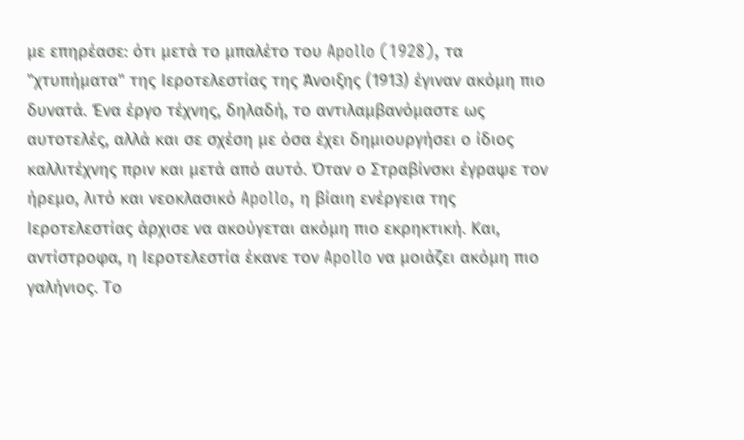με επηρέασε: ότι μετά το μπαλέτο του Apollo (1928), τα "χτυπήματα" της Ιεροτελεστίας της Άνοιξης (1913) έγιναν ακόμη πιο δυνατά. Ένα έργο τέχνης, δηλαδή, το αντιλαμβανόμαστε ως αυτοτελές, αλλά και σε σχέση με όσα έχει δημιουργήσει ο ίδιος καλλιτέχνης πριν και μετά από αυτό. Όταν ο Στραβίνσκι έγραψε τον ήρεμο, λιτό και νεοκλασικό Apollo, η βίαιη ενέργεια της Ιεροτελεστίας άρχισε να ακούγεται ακόμη πιο εκρηκτική. Και, αντίστροφα, η Ιεροτελεστία έκανε τον Apollo να μοιάζει ακόμη πιο γαλήνιος. Το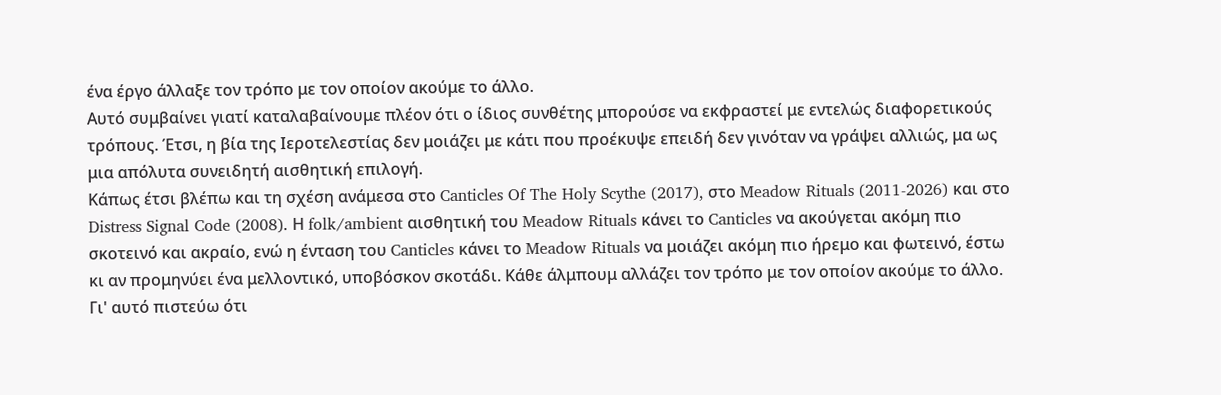ένα έργο άλλαξε τον τρόπο με τον οποίον ακούμε το άλλο.
Αυτό συμβαίνει γιατί καταλαβαίνουμε πλέον ότι ο ίδιος συνθέτης μπορούσε να εκφραστεί με εντελώς διαφορετικούς τρόπους. Έτσι, η βία της Ιεροτελεστίας δεν μοιάζει με κάτι που προέκυψε επειδή δεν γινόταν να γράψει αλλιώς, μα ως μια απόλυτα συνειδητή αισθητική επιλογή.
Κάπως έτσι βλέπω και τη σχέση ανάμεσα στο Canticles Of The Holy Scythe (2017), στο Meadow Rituals (2011-2026) και στο Distress Signal Code (2008). Η folk/ambient αισθητική του Meadow Rituals κάνει το Canticles να ακούγεται ακόμη πιο σκοτεινό και ακραίο, ενώ η ένταση του Canticles κάνει το Meadow Rituals να μοιάζει ακόμη πιο ήρεμο και φωτεινό, έστω κι αν προμηνύει ένα μελλοντικό, υποβόσκον σκοτάδι. Κάθε άλμπουμ αλλάζει τον τρόπο με τον οποίον ακούμε το άλλο.
Γι' αυτό πιστεύω ότι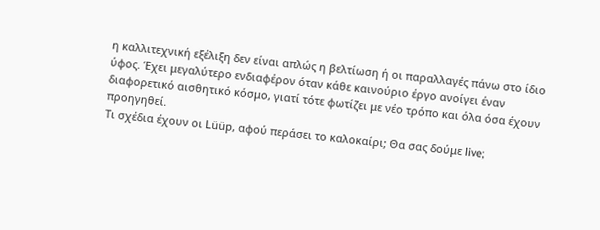η καλλιτεχνική εξέλιξη δεν είναι απλώς η βελτίωση ή οι παραλλαγές πάνω στο ίδιο ύφος. Έχει μεγαλύτερο ενδιαφέρον όταν κάθε καινούριο έργο ανοίγει έναν διαφορετικό αισθητικό κόσμο, γιατί τότε φωτίζει με νέο τρόπο και όλα όσα έχουν προηγηθεί.
Τι σχέδια έχουν οι Lüüp, αφού περάσει το καλοκαίρι; Θα σας δούμε live;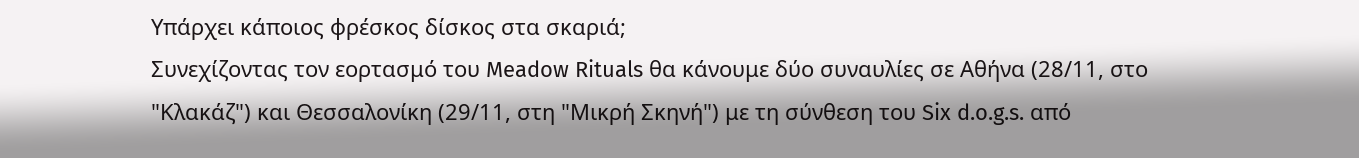Υπάρχει κάποιος φρέσκος δίσκος στα σκαριά;
Συνεχίζοντας τον εορτασμό του Meadow Rituals θα κάνουμε δύο συναυλίες σε Αθήνα (28/11, στο "Κλακάζ") και Θεσσαλονίκη (29/11, στη "Μικρή Σκηνή") με τη σύνθεση του Six d.o.g.s. από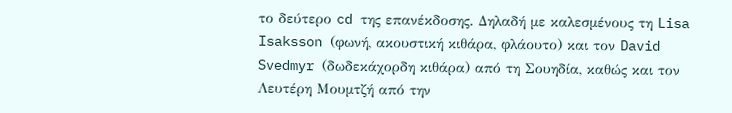το δεύτερο cd της επανέκδοσης. Δηλαδή με καλεσμένους τη Lisa Isaksson (φωνή, ακουστική κιθάρα, φλάουτο) και τον David Svedmyr (δωδεκάχορδη κιθάρα) από τη Σουηδία, καθώς και τον Λευτέρη Μουμτζή από την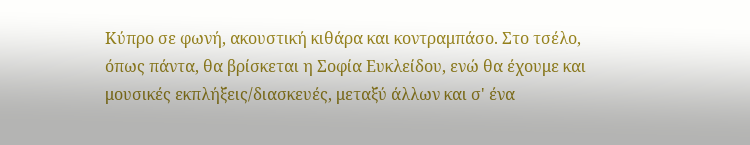Κύπρο σε φωνή, ακουστική κιθάρα και κοντραμπάσο. Στο τσέλο, όπως πάντα, θα βρίσκεται η Σοφία Ευκλείδου, ενώ θα έχουμε και μουσικές εκπλήξεις/διασκευές, μεταξύ άλλων και σ' ένα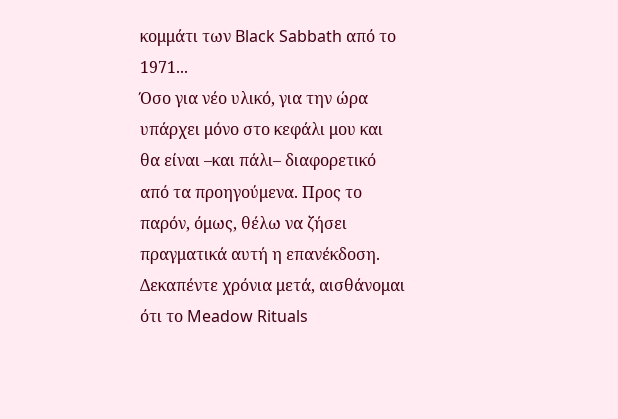κομμάτι των Black Sabbath από το 1971...
Όσο για νέο υλικό, για την ώρα υπάρχει μόνο στο κεφάλι μου και θα είναι –και πάλι– διαφορετικό από τα προηγούμενα. Προς το παρόν, όμως, θέλω να ζήσει πραγματικά αυτή η επανέκδοση. Δεκαπέντε χρόνια μετά, αισθάνομαι ότι το Meadow Rituals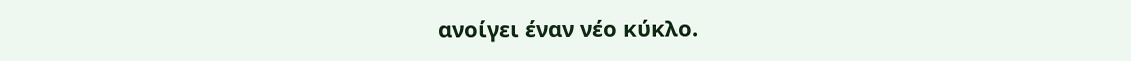ανοίγει έναν νέο κύκλο.